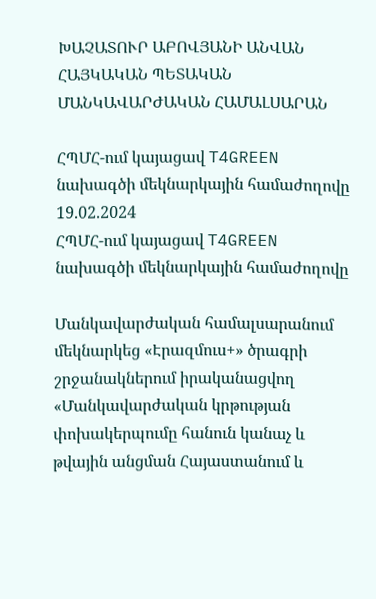ԽԱՉԱՏՈՒՐ ԱԲՈՎՅԱՆԻ ԱՆՎԱՆ ՀԱՅԿԱԿԱՆ ՊԵՏԱԿԱՆ ՄԱՆԿԱՎԱՐԺԱԿԱՆ ՀԱՄԱԼՍԱՐԱՆ

ՀՊՄՀ-ում կայացավ T4GREEN նախագծի մեկնարկային համաժողովը
19.02.2024
ՀՊՄՀ-ում կայացավ T4GREEN նախագծի մեկնարկային համաժողովը

Մանկավարժական համալսարանում մեկնարկեց «Էրազմուս+» ծրագրի շրջանակներում իրականացվող «Մանկավարժական կրթության փոխակերպումը հանուն կանաչ և թվային անցման Հայաստանում և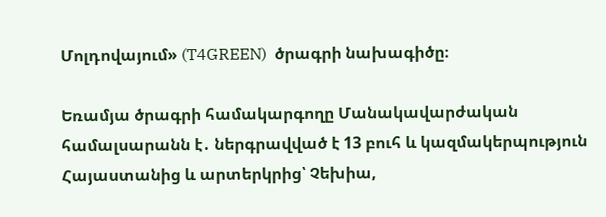Մոլդովայում» (T4GREEN)  ծրագրի նախագիծը։

Եռամյա ծրագրի համակարգողը Մանակավարժական համալսարանն է․ ներգրավված է 13 բուհ և կազմակերպություն Հայաստանից և արտերկրից՝ Չեխիա,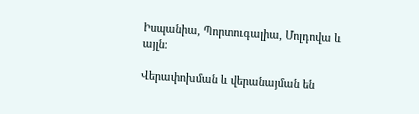Իսպանիա, Պորտուգալիա, Մոլդովա և այլն։

Վերափոխման և վերանայման են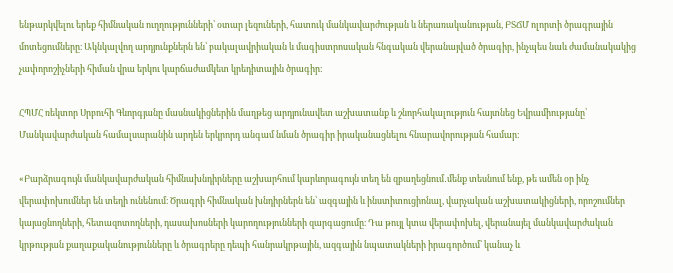ենթարկվելու երեք հիմնական ուղղությունների՝ օտար լեզուների, հատուկ մանկավարժության և ներառականության, ԲՏՃՄ ոլորտի ծրագրային մոտեցումները։ Ակնկալվող արդյունքներն են՝ բակալավրիական և մագիստրոսական հնգական վերանայված ծրագիր, ինչպես նաև ժամանակակից չափորոշիչների հիման վրա երկու կարճաժամկետ կրեդիտային ծրագիր։

ՀՊՄՀ ռեկտոր Սրբուհի Գևորգյանը մասնակիցներին մաղթեց արդյունավետ աշխատանք և շնորհակալություն հայտնեց Եվրամիությանը՝ Մանկավարժական համալսարանին արդեն երկրորդ անգամ նման ծրագիր իրականացնելու հնարավորության համար։

«Բարձրագույն մանկավարժական հիմնախնդիրները աշխարհում կարևորագույն տեղ են զբաղեցնում․մենք տեսնում ենք, թե ամեն օր ինչ վերափոխումներ են տեղի ունենում։ Ծրագրի հիմնական խնդիրներն են՝ ազգային և ինստիտուցիոնալ, վարչական աշխատակիցների, որոշումներ կայացնողների, հետազոտողների, դասախոսների կարողությունների զարգացումը։ Դա թույլ կտա վերափոխել, վերանայել մանկավարժական կրթության քաղաքականությունները և ծրագրերը դեպի հանրակրթային, ազգային նպատակների իրագործում՝ կանաչ և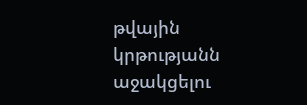թվային կրթությանն աջակցելու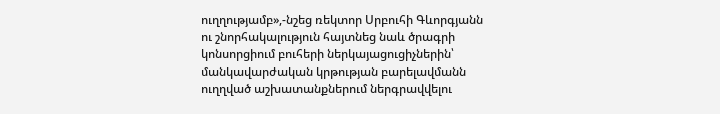ուղղությամբ»,-նշեց ռեկտոր Սրբուհի Գևորգյանն ու շնորհակալություն հայտնեց նաև ծրագրի կոնսորցիում բուհերի ներկայացուցիչներին՝ մանկավարժական կրթության բարելավմանն ուղղված աշխատանքներում ներգրավվելու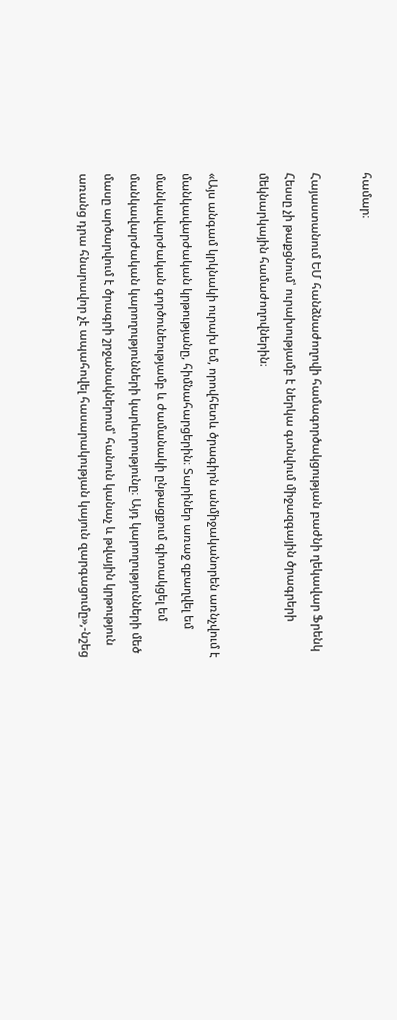համար։

Հայաստանում ԵՄ հանձնաժողովի համագործակցության բաժնի ղեկավար Ֆրենկ Հեսսը չի թաքցնում՝ ուրախությամբ է ներկա գտնվում միջազգային ծրագրերի մեկնարկային համաժողովներին։

«Այս անգամ կրկնակի ուրախ եմ, որովհետև ծրագիրն անմիջականորեն առնչվում է մանկավարժական կրթությանը, հիմնահարցերին։ Տարիներ առաջ զբաղվել եմ մանկավարժական գործունեությամբ և ժամանակի ընթացքում գիտակցել եմ մանկավարժական կարողությունների կարևորությունը։ Այդ կարողությունների մեծ մասը արծարվում է ծրագրի շրջանակներում՝ հանուն կանաչ և թվային կրթություն առանց դրա հնարավոր չէ ապահովել հասարակության կայուն զարգացումը»,-նշեց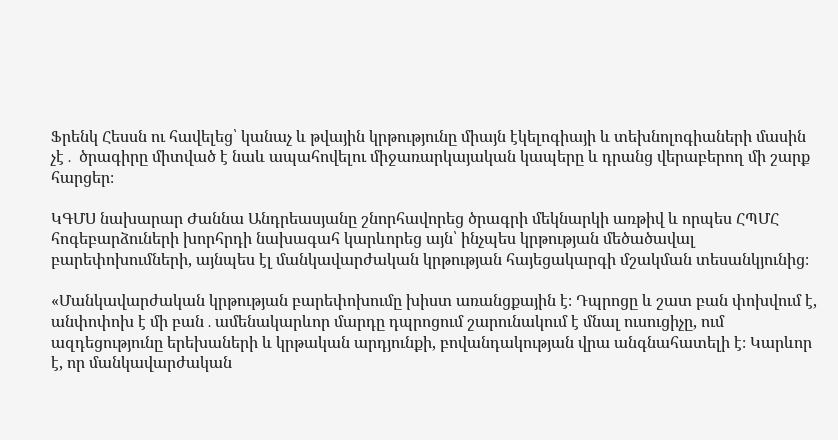Ֆրենկ Հեսսն ու հավելեց՝ կանաչ և թվային կրթությունը միայն էկելոգիայի և տեխնոլոգիաների մասին չէ․ ծրագիրը միտված է նաև ապահովելու միջառարկայական կապերը և դրանց վերաբերող մի շարք հարցեր։

ԿԳՄՍ նախարար Ժաննա Անդրեասյանը շնորհավորեց ծրագրի մեկնարկի առթիվ և որպես ՀՊՄՀ հոգեբարձուների խորհրդի նախագահ կարևորեց այն՝ ինչպես կրթության մեծածավալ բարեփոխումների, այնպես էլ մանկավարժական կրթության հայեցակարգի մշակման տեսանկյունից։

«Մանկավարժական կրթության բարեփոխումը խիստ առանցքային է։ Դպրոցը և շատ բան փոխվում է, անփոփոխ է մի բան․ամենակարևոր մարդը դպրոցում շարունակում է մնալ ուսուցիչը, ում ազդեցությունը երեխաների և կրթական արդյունքի, բովանդակության վրա անգնահատելի է։ Կարևոր է, որ մանկավարժական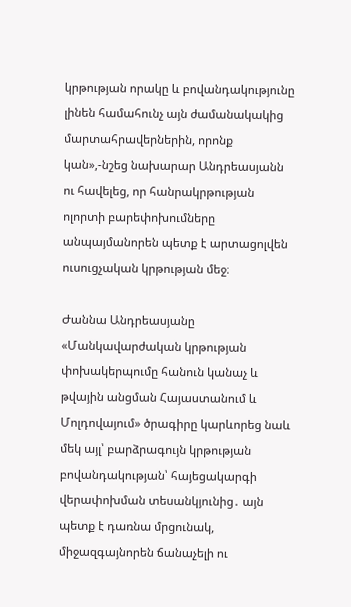կրթության որակը և բովանդակությունը լինեն համահունչ այն ժամանակակից մարտահրավերներին, որոնք կան»,-նշեց նախարար Անդրեասյանն ու հավելեց, որ հանրակրթության ոլորտի բարեփոխումները անպայմանորեն պետք է արտացոլվեն ուսուցչական կրթության մեջ։

Ժաննա Անդրեասյանը «Մանկավարժական կրթության փոխակերպումը հանուն կանաչ և թվային անցման Հայաստանում և Մոլդովայում» ծրագիրը կարևորեց նաև մեկ այլ՝ բարձրագույն կրթության բովանդակության՝ հայեցակարգի վերափոխման տեսանկյունից․ այն պետք է դառնա մրցունակ, միջազգայնորեն ճանաչելի ու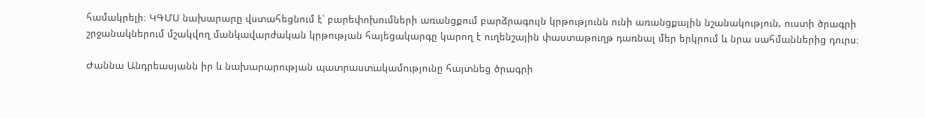համակրելի։ ԿԳՄՍ նախարարը վստահեցնում է՝ բարեփոխումների առանցքում բարձրագույն կրթությունն ունի առանցքային նշանակություն, ուստի ծրագրի շրջանակներում մշակվող մանկավարժական կրթության հայեցակարգը կարող է ուղենշային փաստաթուղթ դառնալ մեր երկրում և նրա սահմաններից դուրս։

Ժաննա Անդրեասյանն իր և նախարարության պատրաստակամությունը հայտնեց ծրագրի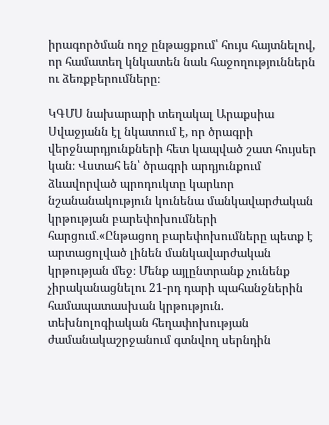իրագործման ողջ ընթացքում՝ հույս հայտնելով, որ համատեղ կնկատեն նաև հաջողություններն ու ձեռքբերումները։

ԿԳՄՍ նախարարի տեղակալ Արաքսիա Սվաջյանն էլ նկատում է, որ ծրագրի վերջնարդյունքների հետ կապված շատ հույսեր կան։ Վստահ են՝ ծրագրի արդյունքում ձևավորված պրոդուկտը կարևոր նշանանակություն կունենա մանկավարժական կրթության բարեփոխումների հարցում․«Ընթացող բարեփոխումները պետք է արտացոլված լինեն մանկավարժական կրթության մեջ։ Մենք այլընտրանք չունենք չիրականացնելու 21-րդ դարի պահանջներին համապատասխան կրթություն. տեխնոլոգիական հեղափոխության ժամանակաշրջանում գտնվող սերնդին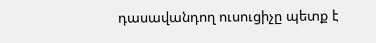դասավանդող ուսուցիչը պետք է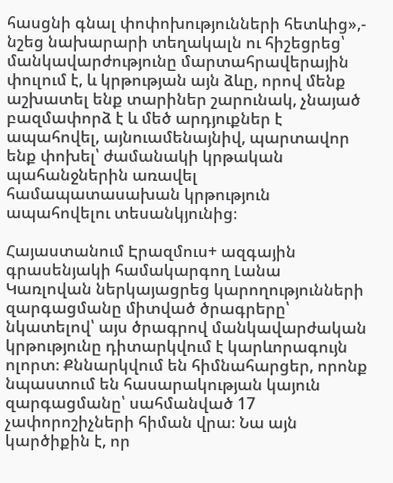հասցնի գնալ փոփոխությունների հետևից»,- նշեց նախարարի տեղակալն ու հիշեցրեց՝ մանկավարժությունը մարտահրավերային փուլում է, և կրթության այն ձևը, որով մենք աշխատել ենք տարիներ շարունակ, չնայած բազմափորձ է և մեծ արդյուքներ է ապահովել, այնուամենայնիվ, պարտավոր ենք փոխել՝ ժամանակի կրթական պահանջներին առավել համապատասախան կրթություն ապահովելու տեսանկյունից։

Հայաստանում Էրազմուս+ ազգային գրասենյակի համակարգող Լանա Կառլովան ներկայացրեց կարողությունների զարգացմանը միտված ծրագրերը՝ նկատելով՝ այս ծրագրով մանկավարժական կրթությունը դիտարկվում է կարևորագույն ոլորտ։ Քննարկվում են հիմնահարցեր, որոնք նպաստում են հասարակության կայուն զարգացմանը՝ սահմանված 17 չափորոշիչների հիման վրա։ Նա այն կարծիքին է, որ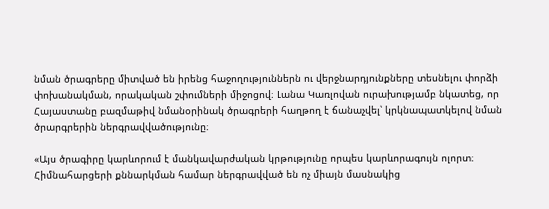նման ծրագրերը միտված են իրենց հաջողություններն ու վերջնարդյունքները տեսնելու փորձի փոխանակման, որակական շփումների միջոցով։ Լանա Կառլովան ուրախությամբ նկատեց, որ Հայաստանը բազմաթիվ նմանօրինակ ծրագրերի հաղթող է ճանաչվել՝ կրկնապատկելով նման ծրարգրերին ներգրավվածությունը։

«Այս ծրագիրը կարևորում է մանկավարժական կրթությունը որպես կարևորագույն ոլորտ։ Հիմնահարցերի քննարկման համար ներգրավված են ոչ միայն մասնակից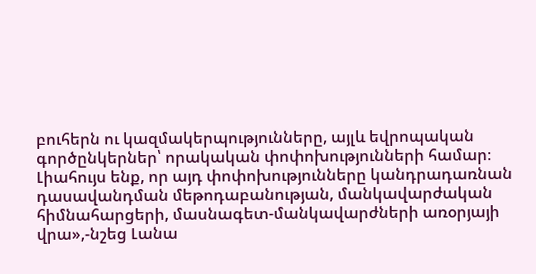բուհերն ու կազմակերպությունները, այլև եվրոպական գործընկերներ՝ որակական փոփոխությունների համար։ Լիահույս ենք, որ այդ փոփոխությունները կանդրադառնան դասավանդման մեթոդաբանության, մանկավարժական հիմնահարցերի, մասնագետ-մանկավարժների առօրյայի վրա»,-նշեց Լանա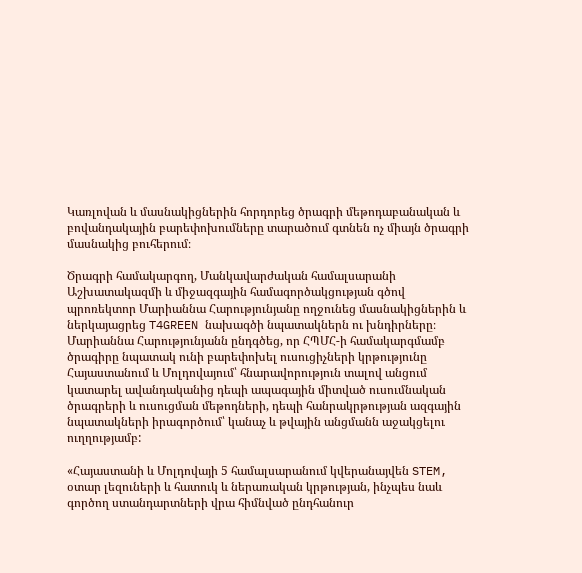Կառլովան և մասնակիցներին հորդորեց ծրագրի մեթոդաբանական և բովանդակային բարեփոխումները տարածում գտնեն ոչ միայն ծրագրի մասնակից բուհերում։

Ծրագրի համակարգող, Մանկավարժական համալսարանի Աշխատակազմի և միջազգային համագործակցության գծով պրոռեկտոր Մարիաննա Հարությունյանը ողջունեց մասնակիցներին և ներկայացրեց T4GREEN նախագծի նպատակներն ու խնդիրները։ Մարիաննա Հարությունյանն ընդգծեց, որ ՀՊՄՀ-ի համակարգմամբ ծրագիրը նպատակ ունի բարեփոխել ուսուցիչների կրթությունը Հայաստանում և Մոլդովայում՝ հնարավորություն տալով անցում կատարել ավանդականից դեպի ապագային միտված ուսումնական ծրագրերի և ուսուցման մեթոդների, դեպի հանրակրթության ազգային նպատակների իրագործում՝ կանաչ և թվային անցմանն աջակցելու ուղղությամբ:

«Հայաստանի և Մոլդովայի 5 համալսարանում կվերանայվեն STEM, օտար լեզուների և հատուկ և ներառական կրթության, ինչպես նաև գործող ստանդարտների վրա հիմնված ընդհանուր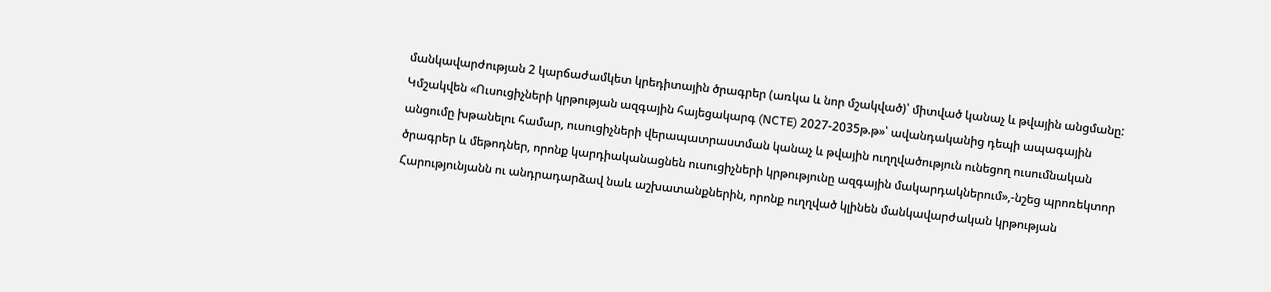մանկավարժության 2 կարճաժամկետ կրեդիտային ծրագրեր (առկա և նոր մշակված)՝ միտված կանաչ և թվային անցմանը: Կմշակվեն «Ուսուցիչների կրթության ազգային հայեցակարգ (NCTE) 2027-2035թ.թ»՝ ավանդականից դեպի ապագային անցումը խթանելու համար, ուսուցիչների վերապատրաստման կանաչ և թվային ուղղվածություն ունեցող ուսումնական ծրագրեր և մեթոդներ, որոնք կարդիականացնեն ուսուցիչների կրթությունը ազգային մակարդակներում»,-նշեց պրոռեկտոր Հարությունյանն ու անդրադարձավ նաև աշխատանքներին, որոնք ուղղված կլինեն մանկավարժական կրթության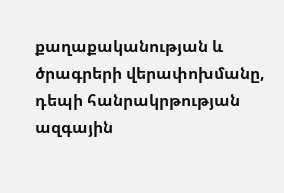քաղաքականության և ծրագրերի վերափոխմանը, դեպի հանրակրթության ազգային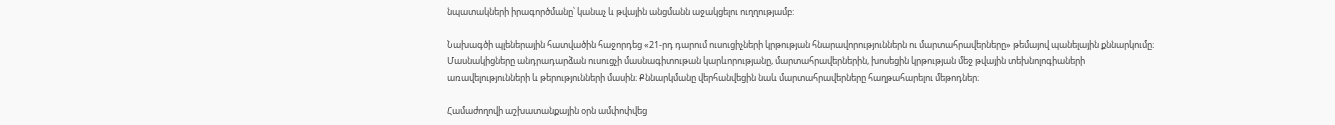նպատակների իրագործմանը՝ կանաչ և թվային անցմանն աջակցելու ուղղությամբ:

Նախագծի պլեներային հատվածին հաջորդեց «21-րդ դարում ուսուցիչների կրթության հնարավորություններն ու մարտահրավերները» թեմայով պանելային քննարկումը։ Մասնակիցները անդրադարձան ուսուցչի մասնագիտութան կարևորությանը, մարտահրավերներին, խոսեցին կրթության մեջ թվային տեխնոլոգիաների առավելությունների և թերությունների մասին։ Քննարկմանը վերհանվեցին նաև մարտահրավերները հաղթահարելու մեթոդներ։

Համաժողովի աշխատանքային օրն ամփոփվեց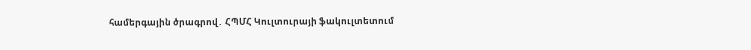համերգային ծրագրով․ ՀՊՄՀ Կուլտուրայի ֆակուլտետում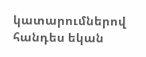կատարումներով հանդես եկան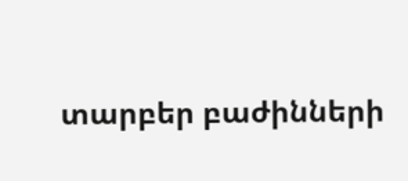տարբեր բաժինների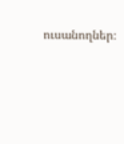ուսանողներ։